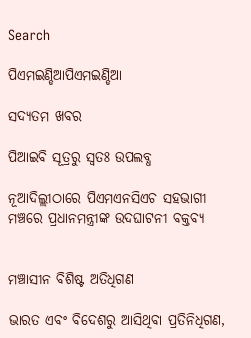Search

ପିଏମଇଣ୍ଡିଆପିଏମଇଣ୍ଡିଆ

ସଦ୍ୟତମ ଖବର

ପିଆଇବି ସୂତ୍ରରୁ ସ୍ବତଃ ଉପଲବ୍ଧ

ନୂଆଦିଲ୍ଲୀଠାରେ ପିଏମଏନସିଏଚ ସହଭାଗୀ ମଞ୍ଚରେ ପ୍ରଧାନମନ୍ତ୍ରୀଙ୍କ ଉଦଘାଟନୀ ବକ୍ତବ୍ୟ


ମଞ୍ଚାସୀନ ବିଶିଷ୍ଟ ଅତିଧିଗଣ

ଭାରତ ଏବଂ ବିଦେଶରୁ ଆସିଥିବା ପ୍ରତିନିଧିଗଣ,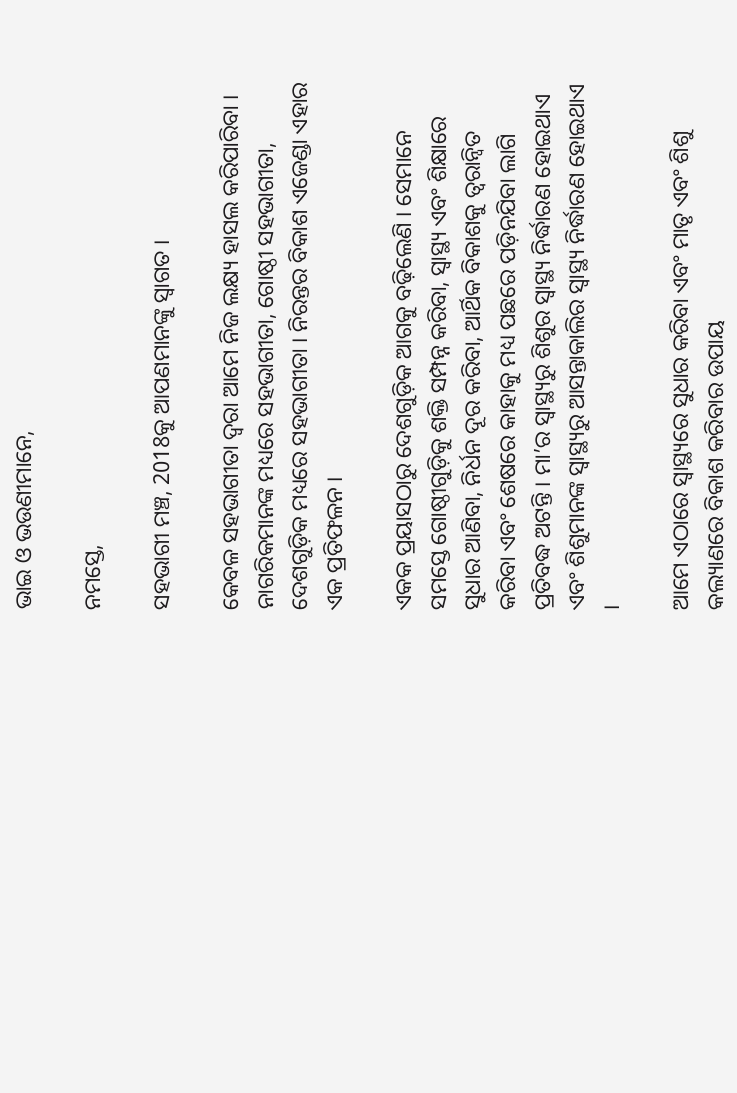ଭାଇ ଓ ଭଉଣୀମାନେ,

ନମସ୍ତେ,

ସହଭାଗୀ ମଞ୍ଚ, 2018କୁ ଆପଣମାନଙ୍କୁ ସ୍ୱାଗତ ।

କେବଳ ସହଭାଗୀତା ଦ୍ୱରା ଆମେ ନିଜ ଲକ୍ଷ୍ୟ ହାସଲ କରିପାରିବା । ନାଗରିକମାନଙ୍କ ମଧ୍ୟରେ ସହଭାଗୀତା, ଗୋଷ୍ଠୀ ସହଭାଗୀତା, ଦେଶଗୁଡ଼ିକ ମଧ୍ୟରେ ସହଭାଗୀତା । ନିରନ୍ତର ବିକାଶ ଏଜେଣ୍ଡା ଏହାର ଏକ ପ୍ରତିଫଳନ ।

ଏକକ ପ୍ରୟାସଠାରୁ ଦେଶଗୁଡ଼ିକ ଆଗକୁ ବଢ଼ିଲେଣି । ସେମାନେ ସମସ୍ତେ ଗୋଷ୍ଠୀଗୁଡ଼ିକୁ ଶକ୍ତି ସମ୍ପନ୍ନ କରିବା, ସ୍ୱାସ୍ଥ୍ୟ ଏବଂ ଶିକ୍ଷାରେ ସୁଧାର ଆଣିବା, ନିର୍ଧନ ଦୂର କରିବା, ଆର୍ଥିକ ବିକାଶକୁ ତ୍ୱରାନ୍ୱିତ କରିବା ଏବଂ ଶେଷରେ କାହାକୁ ମଧ୍ୟ ପଛରେ ପଡ଼ିନଯିବା ଲାଗି ପ୍ରତିବଦ୍ଧ ଅଟନ୍ତି । ମା’ର ସ୍ୱାସ୍ଥ୍ୟରୁ ଶିଶୁର ସ୍ୱାସ୍ଥ୍ୟ ନିର୍ଦ୍ଧାରଣ ହୋଇଥାଏ ଏବଂ ଶିଶୁମାନଙ୍କ ସ୍ୱାସ୍ଥ୍ୟରୁ ଆସନ୍ତାକାଲିର ସ୍ୱାସ୍ଥ୍ୟ ନିର୍ଦ୍ଧାରଣ ହୋଇଥାଏ ।

ଆମେ ଏଠାରେ ସ୍ୱାସ୍ଥ୍ୟରେ ସୁଧାର କରିବା ଏବଂ ମାତୃ ଏବଂ ଶିଶୁ କଲ୍ୟାଣରେ ବିକାଶ କରିବାର ଉପାୟ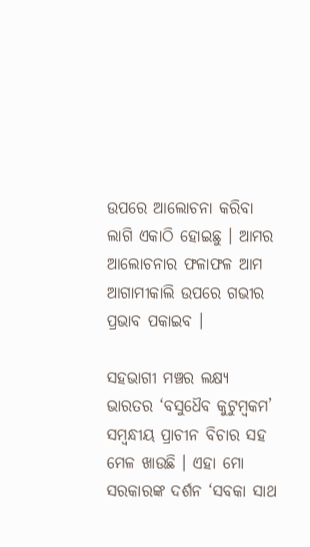ଉପରେ ଆଲୋଚନା କରିବା ଲାଗି ଏକାଠି ହୋଇଛୁ । ଆମର ଆଲୋଚନାର ଫଳାଫଳ ଆମ ଆଗାମୀକାଲି ଉପରେ ଗଭୀର ପ୍ରଭାବ ପକାଇବ ।

ସହଭାଗୀ ମଞ୍ଚର ଲକ୍ଷ୍ୟ ଭାରତର ‘ବସୁଧୈବ କୁଟୁମ୍ବକମ’ ସମ୍ବନ୍ଧୀୟ ପ୍ରାଚୀନ ବିଚାର ସହ ମେଳ ଖାଉଛି । ଏହା ମୋ ସରକାରଙ୍କ ଦର୍ଶନ ‘ସବକା ସାଥ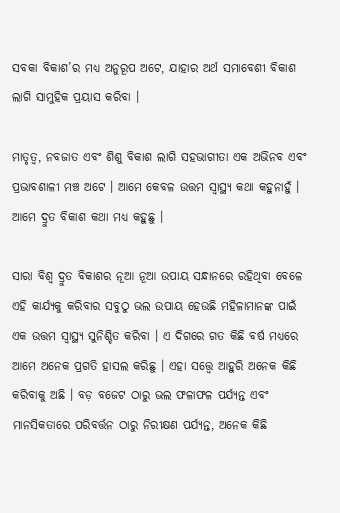ସବକା ବିକାଶ’ର ମଧ୍ୟ ଅନୁରୂପ ଅଟେ, ଯାହାର ଅର୍ଥ ସମାବେଶୀ ବିକାଶ ଲାଗି ସାମୁହିକ ପ୍ରୟାସ କରିବା ।

ମାତୃତ୍ୱ, ନବଜାତ ଏବଂ ଶିଶୁ ବିକାଶ ଲାଗି ସହଭାଗୀତା ଏକ ଅଭିନବ ଏବଂ ପ୍ରଭାବଶାଳୀ ମଞ୍ଚ ଅଟେ । ଆମେ କେବଳ ଉତ୍ତମ ସ୍ୱାସ୍ଥ୍ୟ କଥା କହୁନାହୁଁ । ଆମେ ଦ୍ରୁତ ବିକାଶ କଥା ମଧ୍ୟ କହୁଛୁ ।

ସାରା ବିଶ୍ୱ ଦ୍ରୁତ ବିକାଶର ନୂଆ ନୂଆ ଉପାୟ ସନ୍ଧାନରେ ରହିଥିବା ବେଳେ ଏହି କାର୍ଯ୍ୟକୁ କରିବାର ସବୁଠୁ ଭଲ ଉପାୟ ହେଉଛି ମହିଳାମାନଙ୍କ ପାଇଁ ଏକ ଉତ୍ତମ ସ୍ୱାସ୍ଥ୍ୟ ସୁନିଶ୍ଚିତ କରିବା । ଏ ଦିଗରେ ଗତ କିଛି ବର୍ଷ ମଧ୍ୟରେ ଆମେ ଅନେକ ପ୍ରଗତି ହାସଲ କରିଛୁ । ଏହା ସତ୍ତ୍ୱେ ଆହୁରି ଅନେକ କିଛି କରିବାକୁ ଅଛି । ବଡ଼ ବଜେଟ ଠାରୁ ଭଲ ଫଳାଫଳ ପର୍ଯ୍ୟନ୍ତ ଏବଂ ମାନସିକତାରେ ପରିବର୍ତ୍ତନ ଠାରୁ ନିରୀକ୍ଷଣ ପର୍ଯ୍ୟନ୍ତ, ଅନେକ କିଛି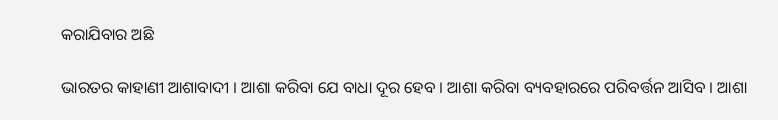କରାଯିବାର ଅଛି

ଭାରତର କାହାଣୀ ଆଶାବାଦୀ । ଆଶା କରିବା ଯେ ବାଧା ଦୂର ହେବ । ଆଶା କରିବା ବ୍ୟବହାରରେ ପରିବର୍ତ୍ତନ ଆସିବ । ଆଶା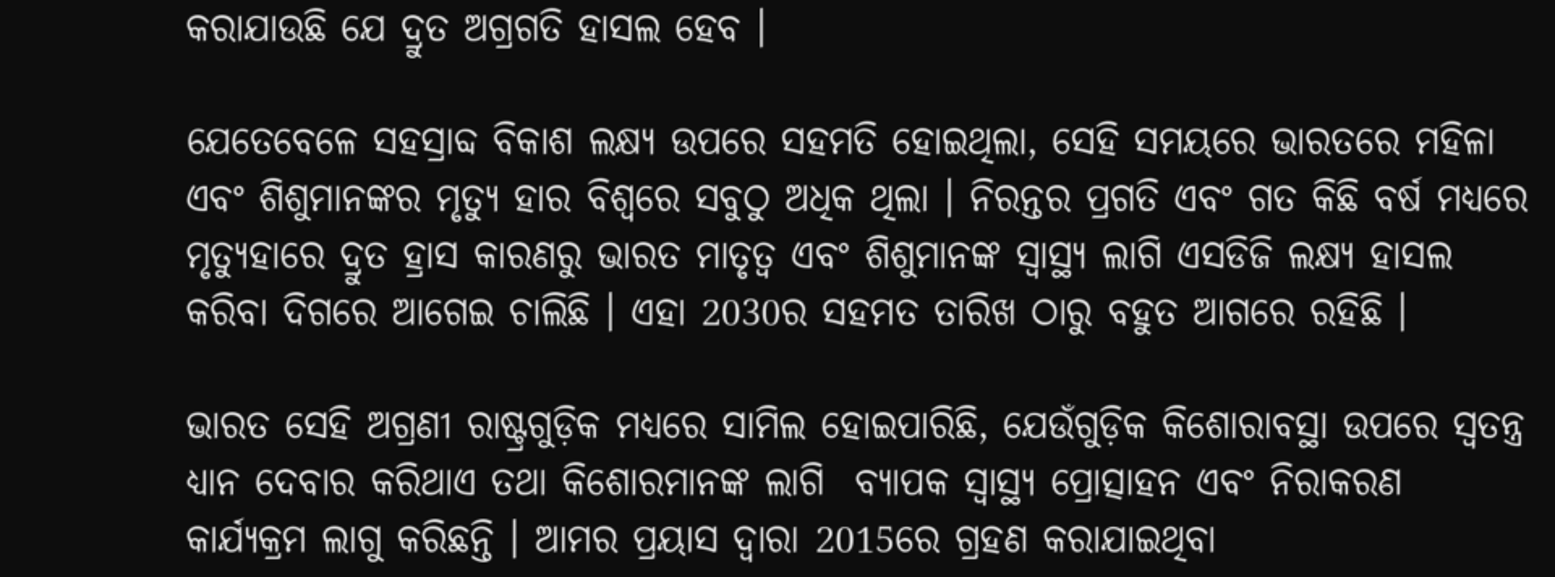କରାଯାଉଛି ଯେ ଦ୍ରୁତ ଅଗ୍ରଗତି ହାସଲ ହେବ ।

ଯେତେବେଳେ ସହସ୍ରାବ୍ଦ ବିକାଶ ଲକ୍ଷ୍ୟ ଉପରେ ସହମତି ହୋଇଥିଲା, ସେହି ସମୟରେ ଭାରତରେ ମହିଳା ଏବଂ ଶିଶୁମାନଙ୍କର ମୃତ୍ୟୁ ହାର ବିଶ୍ୱରେ ସବୁଠୁ ଅଧିକ ଥିଲା । ନିରନ୍ତର ପ୍ରଗତି ଏବଂ ଗତ କିଛି ବର୍ଷ ମଧ୍ୟରେ ମୃତ୍ୟୁହାରେ ଦ୍ରୁତ ହ୍ରାସ କାରଣରୁ ଭାରତ ମାତୃତ୍ୱ ଏବଂ ଶିଶୁମାନଙ୍କ ସ୍ୱାସ୍ଥ୍ୟ ଲାଗି ଏସଡିଜି ଲକ୍ଷ୍ୟ ହାସଲ କରିବା ଦିଗରେ ଆଗେଇ ଚାଲିଛି । ଏହା 2030ର ସହମତ ତାରିଖ ଠାରୁ ବହୁତ ଆଗରେ ରହିଛି ।

ଭାରତ ସେହି ଅଗ୍ରଣୀ ରାଷ୍ଟ୍ରଗୁଡ଼ିକ ମଧ୍ୟରେ ସାମିଲ ହୋଇପାରିଛି, ଯେଉଁଗୁଡ଼ିକ କିଶୋରାବସ୍ଥା ଉପରେ ସ୍ୱତନ୍ତ୍ର ଧ୍ୟାନ ଦେବାର କରିଥାଏ ତଥା କିଶୋରମାନଙ୍କ ଲାଗି  ବ୍ୟାପକ ସ୍ୱାସ୍ଥ୍ୟ ପ୍ରୋତ୍ସାହନ ଏବଂ ନିରାକରଣ କାର୍ଯ୍ୟକ୍ରମ ଲାଗୁ କରିଛନ୍ତି । ଆମର ପ୍ରୟାସ ଦ୍ୱାରା 2015ରେ ଗ୍ରହଣ କରାଯାଇଥିବା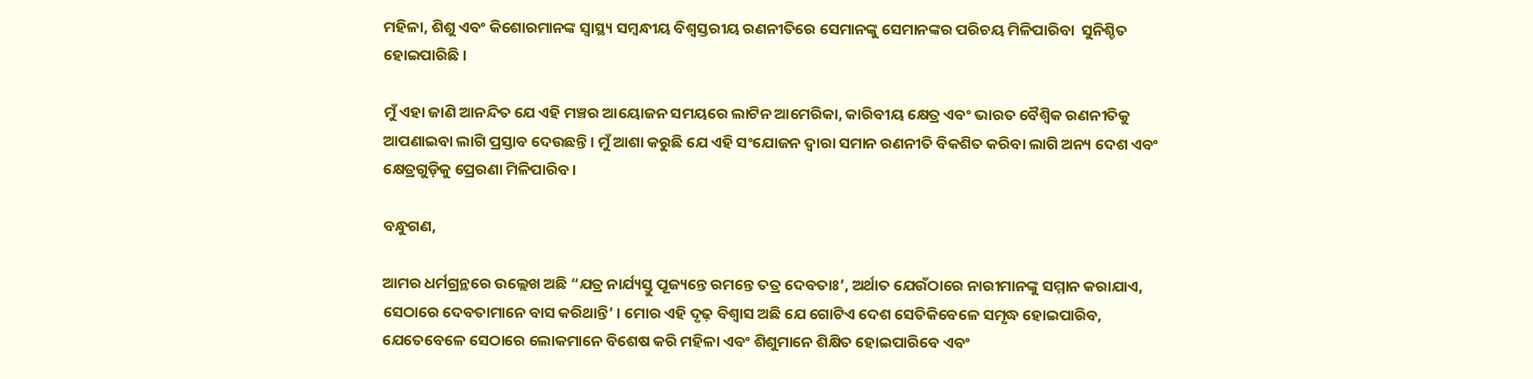ମହିଳା, ଶିଶୁ ଏବଂ କିଶୋରମାନଙ୍କ ସ୍ୱାସ୍ଥ୍ୟ ସମ୍ବନ୍ଧୀୟ ବିଶ୍ୱସ୍ତରୀୟ ରଣନୀତିରେ ସେମାନଙ୍କୁ ସେମାନଙ୍କର ପରିଚୟ ମିଳିପାରିବା  ସୁନିଶ୍ଚିତ ହୋଇପାରିଛି ।

ମୁଁ ଏହା ଜାଣି ଆନନ୍ଦିତ ଯେ ଏହି ମଞ୍ଚର ଆୟୋଜନ ସମୟରେ ଲାଟିନ ଆମେରିକା, କାରିବୀୟ କ୍ଷେତ୍ର ଏବଂ ଭାରତ ବୈଶ୍ୱିକ ରଣନୀତିକୁ ଆପଣାଇବା ଲାଗି ପ୍ରସ୍ତାବ ଦେଉଛନ୍ତି । ମୁଁ ଆଶା କରୁଛି ଯେ ଏହି ସଂଯୋଜନ ଦ୍ୱାରା ସମାନ ରଣନୀତି ବିକଶିତ କରିବା ଲାଗି ଅନ୍ୟ ଦେଶ ଏବଂ କ୍ଷେତ୍ରଗୁଡ଼ିକୁ ପ୍ରେରଣା ମିଳିପାରିବ ।

ବନ୍ଧୁଗଣ,

ଆମର ଧର୍ମଗ୍ରନ୍ଥରେ ଉଲ୍ଲେଖ ଅଛି “ଯତ୍ର ନାର୍ଯ୍ୟସ୍ତୁ ପୂଜ୍ୟନ୍ତେ ରମନ୍ତେ ତତ୍ର ଦେବତାଃ’, ଅର୍ଥାତ ଯେଉଁଠାରେ ନାରୀମାନଙ୍କୁ ସମ୍ମାନ କରାଯାଏ, ସେଠାରେ ଦେବତାମାନେ ବାସ କରିଥାନ୍ତି’ । ମୋର ଏହି ଦୃଢ଼ ବିଶ୍ୱାସ ଅଛି ଯେ ଗୋଟିଏ ଦେଶ ସେତିକିବେଳେ ସମୃଦ୍ଧ ହୋଇପାରିବ, ଯେତେବେଳେ ସେଠାରେ ଲୋକମାନେ ବିଶେଷ କରି ମହିଳା ଏବଂ ଶିଶୁମାନେ ଶିକ୍ଷିତ ହୋଇପାରିବେ ଏବଂ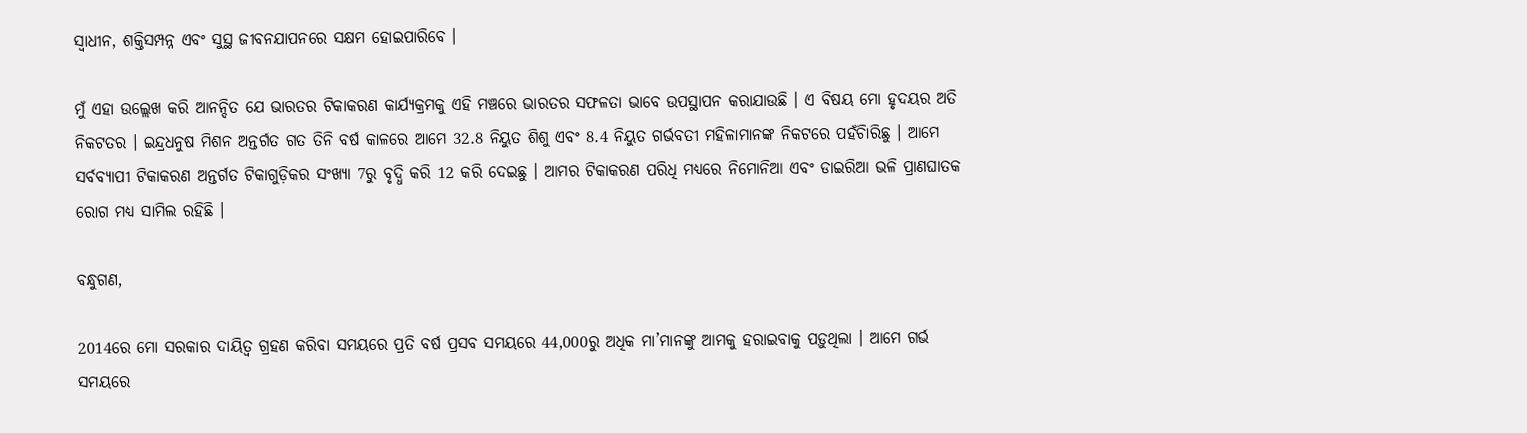ସ୍ୱାଧୀନ, ଶକ୍ତିସମ୍ପନ୍ନ ଏବଂ ସୁସ୍ଥ ଜୀବନଯାପନରେ ସକ୍ଷମ ହୋଇପାରିବେ ।

ମୁଁ ଏହା ଉଲ୍ଲେଖ କରି ଆନନ୍ଦିତ ଯେ ଭାରତର ଟିକାକରଣ କାର୍ଯ୍ୟକ୍ରମକୁ ଏହି ମଞ୍ଚରେ ଭାରତର ସଫଳତା ଭାବେ ଉପସ୍ଥାପନ କରାଯାଉଛି । ଏ ବିଷୟ ମୋ ହୃଦୟର ଅତି ନିକଟତର । ଇନ୍ଦ୍ରଧନୁଷ ମିଶନ ଅନ୍ତର୍ଗତ ଗତ ତିନି ବର୍ଷ କାଳରେ ଆମେ 32.8 ନିୟୁତ ଶିଶୁ ଏବଂ 8.4 ନିୟୁତ ଗର୍ଭବତୀ ମହିଳାମାନଙ୍କ ନିକଟରେ ପହଁଚିାରିଛୁ । ଆମେ ସର୍ବବ୍ୟାପୀ ଟିକାକରଣ ଅନ୍ତର୍ଗତ ଟିକାଗୁଡ଼ିକର ସଂଖ୍ୟା 7ରୁ ବୃଦ୍ଧି କରି 12 କରି ଦେଇଛୁ । ଆମର ଟିକାକରଣ ପରିଧି ମଧ୍ୟରେ ନିମୋନିଆ ଏବଂ ଡାଇରିଆ ଭଳି ପ୍ରାଣଘାତକ ରୋଗ ମଧ୍ୟ ସାମିଲ ରହିଛି ।

ବନ୍ଧୁଗଣ,

2014ରେ ମୋ ସରକାର ଦାୟିତ୍ୱ ଗ୍ରହଣ କରିବା ସମୟରେ ପ୍ରତି ବର୍ଷ ପ୍ରସବ ସମୟରେ 44,000ରୁ ଅଧିକ ମା’ମାନଙ୍କୁ ଆମକୁ ହରାଇବାକୁ ପଡ଼ୁଥିଲା । ଆମେ ଗର୍ଭ ସମୟରେ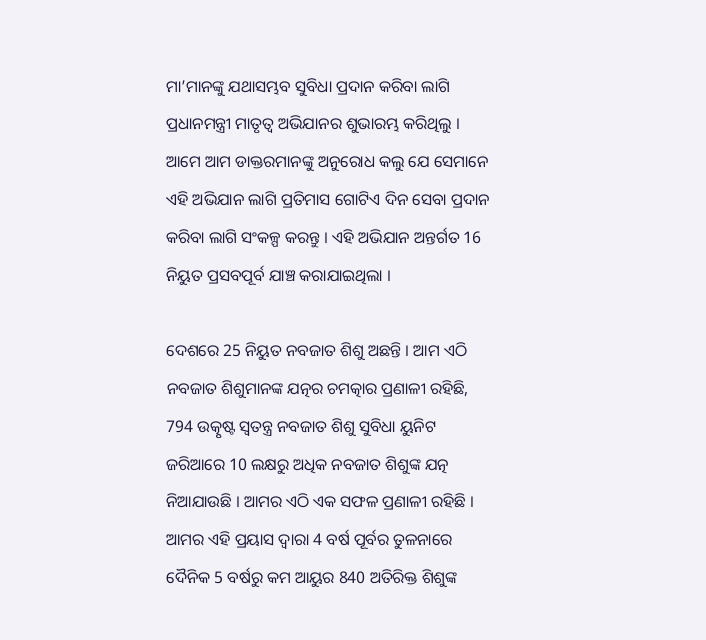ମା’ମାନଙ୍କୁ ଯଥାସମ୍ଭବ ସୁବିଧା ପ୍ରଦାନ କରିବା ଲାଗି ପ୍ରଧାନମନ୍ତ୍ରୀ ମାତୃତ୍ୱ ଅଭିଯାନର ଶୁଭାରମ୍ଭ କରିଥିଲୁ । ଆମେ ଆମ ଡାକ୍ତରମାନଙ୍କୁ ଅନୁରୋଧ କଲୁ ଯେ ସେମାନେ ଏହି ଅଭିଯାନ ଲାଗି ପ୍ରତିମାସ ଗୋଟିଏ ଦିନ ସେବା ପ୍ରଦାନ କରିବା ଲାଗି ସଂକଳ୍ପ କରନ୍ତୁ । ଏହି ଅଭିଯାନ ଅନ୍ତର୍ଗତ 16 ନିୟୁତ ପ୍ରସବପୂର୍ବ ଯାଞ୍ଚ କରାଯାଇଥିଲା ।

ଦେଶରେ 25 ନିୟୁତ ନବଜାତ ଶିଶୁ ଅଛନ୍ତି । ଆମ ଏଠି ନବଜାତ ଶିଶୁମାନଙ୍କ ଯତ୍ନର ଚମତ୍କାର ପ୍ରଣାଳୀ ରହିଛି, 794 ଉତ୍କୃଷ୍ଟ ସ୍ୱତନ୍ତ୍ର ନବଜାତ ଶିଶୁ ସୁବିଧା ୟୁନିଟ ଜରିଆରେ 10 ଲକ୍ଷରୁ ଅଧିକ ନବଜାତ ଶିଶୁଙ୍କ ଯତ୍ନ ନିଆଯାଉଛି । ଆମର ଏଠି ଏକ ସଫଳ ପ୍ରଣାଳୀ ରହିଛି । ଆମର ଏହି ପ୍ରୟାସ ଦ୍ୱାରା 4 ବର୍ଷ ପୂର୍ବର ତୁଳନାରେ ଦୈନିକ 5 ବର୍ଷରୁ କମ ଆୟୁର 840 ଅତିରିକ୍ତ ଶିଶୁଙ୍କ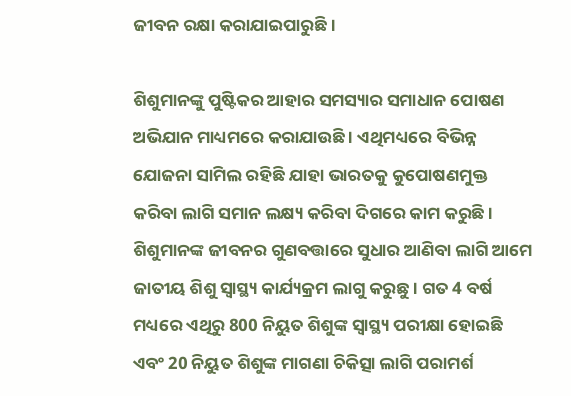ଜୀବନ ରକ୍ଷା କରାଯାଇପାରୁଛି ।

ଶିଶୁମାନଙ୍କୁ ପୁଷ୍ଟିକର ଆହାର ସମସ୍ୟାର ସମାଧାନ ପୋଷଣ ଅଭିଯାନ ମାଧ୍ୟମରେ କରାଯାଉଛି । ଏଥିମଧ୍ୟରେ ବିଭିନ୍ନ ଯୋଜନା ସାମିଲ ରହିଛି ଯାହା ଭାରତକୁ କୁପୋଷଣମୁକ୍ତ କରିବା ଲାଗି ସମାନ ଲକ୍ଷ୍ୟ କରିବା ଦିଗରେ କାମ କରୁଛି । ଶିଶୁମାନଙ୍କ ଜୀବନର ଗୁଣବତ୍ତାରେ ସୁଧାର ଆଣିବା ଲାଗି ଆମେ ଜାତୀୟ ଶିଶୁ ସ୍ୱାସ୍ଥ୍ୟ କାର୍ଯ୍ୟକ୍ରମ ଲାଗୁ କରୁଛୁ । ଗତ 4 ବର୍ଷ ମଧ୍ୟରେ ଏଥିରୁ 800 ନିୟୁତ ଶିଶୁଙ୍କ ସ୍ୱାସ୍ଥ୍ୟ ପରୀକ୍ଷା ହୋଇଛି ଏବଂ 20 ନିୟୁତ ଶିଶୁଙ୍କ ମାଗଣା ଚିକିତ୍ସା ଲାଗି ପରାମର୍ଶ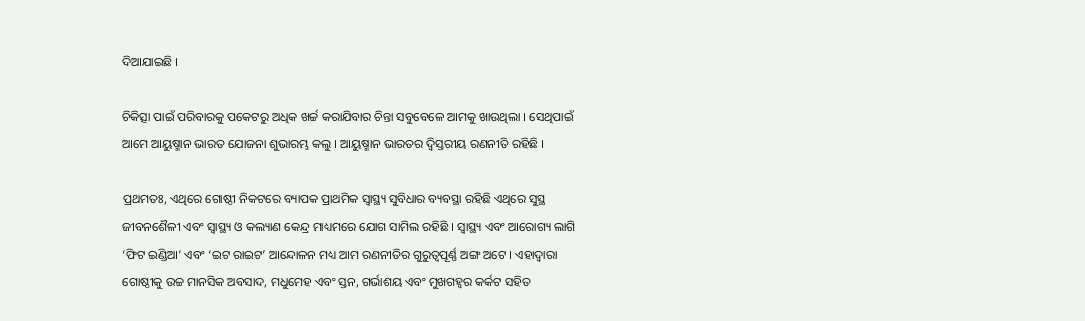ଦିଆଯାଇଛି ।

ଚିକିତ୍ସା ପାଇଁ ପରିବାରକୁ ପକେଟରୁ ଅଧିକ ଖର୍ଚ୍ଚ କରାଯିବାର ଚିନ୍ତା ସବୁବେଳେ ଆମକୁ ଖାଉଥିଲା । ସେଥିପାଇଁ ଆମେ ଆୟୁଷ୍ମାନ ଭାରତ ଯୋଜନା ଶୁଭାରମ୍ଭ କଲୁ । ଆୟୁଷ୍ମାନ ଭାରତର ଦ୍ୱିସ୍ତରୀୟ ରଣନୀତି ରହିଛି ।

ପ୍ରଥମତଃ, ଏଥିରେ ଗୋଷ୍ଠୀ ନିକଟରେ ବ୍ୟାପକ ପ୍ରାଥମିକ ସ୍ୱାସ୍ଥ୍ୟ ସୁବିଧାର ବ୍ୟବସ୍ଥା ରହିଛି ଏଥିରେ ସୁସ୍ଥ ଜୀବନଶୈଳୀ ଏବଂ ସ୍ୱାସ୍ଥ୍ୟ ଓ କଲ୍ୟାଣ କେନ୍ଦ୍ର ମାଧ୍ୟମରେ ଯୋଗ ସାମିଲ ରହିଛି । ସ୍ୱାସ୍ଥ୍ୟ ଏବଂ ଆରୋଗ୍ୟ ଲାଗି ‘ଫିଟ ଇଣ୍ଡିଆ’ ଏବଂ ‘ଇଟ ରାଇଟ’ ଆନ୍ଦୋଳନ ମଧ୍ୟ ଆମ ରଣନୀତିର ଗୁରୁତ୍ୱପୂର୍ଣ୍ଣ ଅଙ୍ଗ ଅଟେ । ଏହାଦ୍ୱାରା ଗୋଷ୍ଠୀକୁ ଉଚ୍ଚ ମାନସିକ ଅବସାଦ, ମଧୁମେହ ଏବଂ ସ୍ତନ, ଗର୍ଭାଶୟ ଏବଂ ମୁଖଗହ୍ୱର କର୍କଟ ସହିତ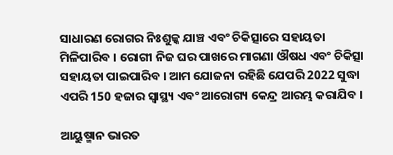ସାଧାରଣ ରୋଗର ନିଃଶୁଳ୍କ ଯାଞ୍ଚ ଏବଂ ଚିକିତ୍ସାରେ ସହାୟତା ମିଳିପାରିବ । ରୋଗୀ ନିଜ ଘର ପାଖରେ ମାଗଣା ଔଷଧ ଏବଂ ଚିକିତ୍ସା ସହାୟତା ପାଇପାରିବ । ଆମ ଯୋଜନା ରହିଛି ଯେପରି 2022 ସୁଦ୍ଧା ଏପରି 150 ହଜାର ସ୍ୱାସ୍ଥ୍ୟ ଏବଂ ଆରୋଗ୍ୟ କେନ୍ଦ୍ର ଆରମ୍ଭ କରାଯିବ ।

ଆୟୁଷ୍ମାନ ଭାରତ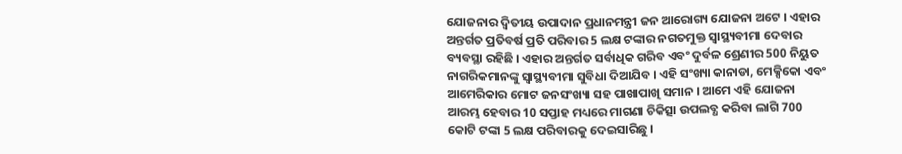ଯୋଜନାର ଦ୍ୱିତୀୟ ଉପାଦାନ ପ୍ରଧାନମନ୍ତ୍ରୀ ଜନ ଆରୋଗ୍ୟ ଯୋଜନା ଅଟେ । ଏହାର ଅନ୍ତର୍ଗତ ପ୍ରତିବର୍ଷ ପ୍ରତି ପରିବାର 5 ଲକ୍ଷ ଟଙ୍କାର ନଗତମୁକ୍ତ ସ୍ୱାସ୍ଥ୍ୟବୀମା ଦେବାର ବ୍ୟବସ୍ଥା ରହିଛି । ଏହାର ଅନ୍ତର୍ଗତ ସର୍ବାଧିକ ଗରିବ ଏବଂ ଦୁର୍ବଳ ଶ୍ରେଣୀର 500 ନିୟୁତ ନାଗରିକମାନଙ୍କୁ ସ୍ୱାସ୍ଥ୍ୟବୀମା ସୁବିଧା ଦିଆଯିବ । ଏହି ସଂଖ୍ୟା କାନାଡା, ମେକ୍ସିକୋ ଏବଂ ଆମେରିକାର ମୋଟ ଜନସଂଖ୍ୟା ସହ ପାଖାପାଖି ସମାନ । ଆମେ ଏହି ଯୋଜନା ଆରମ୍ଭ ହେବାର 10 ସପ୍ତାହ ମଧ୍ୟରେ ମାଗଣା ଚିକିତ୍ସା ଉପଲବ୍ଧ କରିବା ଲାଗି 700 କୋଟି ଟଙ୍କା 5 ଲକ୍ଷ ପରିବାରକୁ ଦେଇସାରିଛୁ ।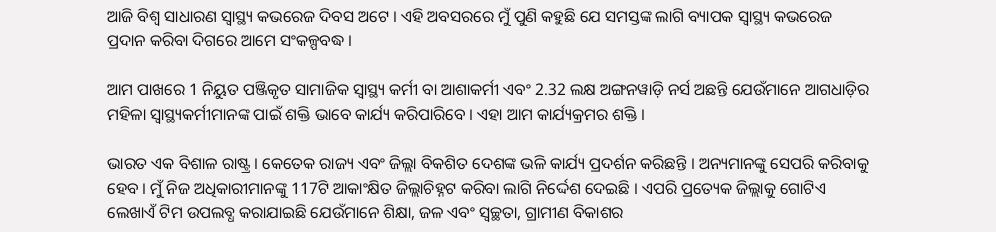ଆଜି ବିଶ୍ୱ ସାଧାରଣ ସ୍ୱାସ୍ଥ୍ୟ କଭରେଜ ଦିବସ ଅଟେ । ଏହି ଅବସରରେ ମୁଁ ପୁଣି କହୁଛି ଯେ ସମସ୍ତଙ୍କ ଲାଗି ବ୍ୟାପକ ସ୍ୱାସ୍ଥ୍ୟ କଭରେଜ ପ୍ରଦାନ କରିବା ଦିଗରେ ଆମେ ସଂକଳ୍ପବଦ୍ଧ ।

ଆମ ପାଖରେ 1 ନିୟୁତ ପଞ୍ଜିକୃତ ସାମାଜିକ ସ୍ୱାସ୍ଥ୍ୟ କର୍ମୀ ବା ଆଶାକର୍ମୀ ଏବଂ 2.32 ଲକ୍ଷ ଅଙ୍ଗନୱାଡ଼ି ନର୍ସ ଅଛନ୍ତି ଯେଉଁମାନେ ଆଗଧାଡ଼ିର ମହିଳା ସ୍ୱାସ୍ଥ୍ୟକର୍ମୀମାନଙ୍କ ପାଇଁ ଶକ୍ତି ଭାବେ କାର୍ଯ୍ୟ କରିପାରିବେ । ଏହା ଆମ କାର୍ଯ୍ୟକ୍ରମର ଶକ୍ତି ।

ଭାରତ ଏକ ବିଶାଳ ରାଷ୍ଟ୍ର । କେତେକ ରାଜ୍ୟ ଏବଂ ଜିଲ୍ଲା ବିକଶିତ ଦେଶଙ୍କ ଭଳି କାର୍ଯ୍ୟ ପ୍ରଦର୍ଶନ କରିଛନ୍ତି । ଅନ୍ୟମାନଙ୍କୁ ସେପରି କରିବାକୁ ହେବ । ମୁଁ ନିଜ ଅଧିକାରୀମାନଙ୍କୁ 117ଟି ଆକାଂକ୍ଷିତ ଜିଲ୍ଲାଚିହ୍ନଟ କରିବା ଲାଗି ନିର୍ଦ୍ଦେଶ ଦେଇଛି । ଏପରି ପ୍ରତ୍ୟେକ ଜିଲ୍ଲାକୁ ଗୋଟିଏ ଲେଖାଏଁ ଟିମ ଉପଲବ୍ଧ କରାଯାଇଛି ଯେଉଁମାନେ ଶିକ୍ଷା, ଜଳ ଏବଂ ସ୍ୱଚ୍ଛତା, ଗ୍ରାମୀଣ ବିକାଶର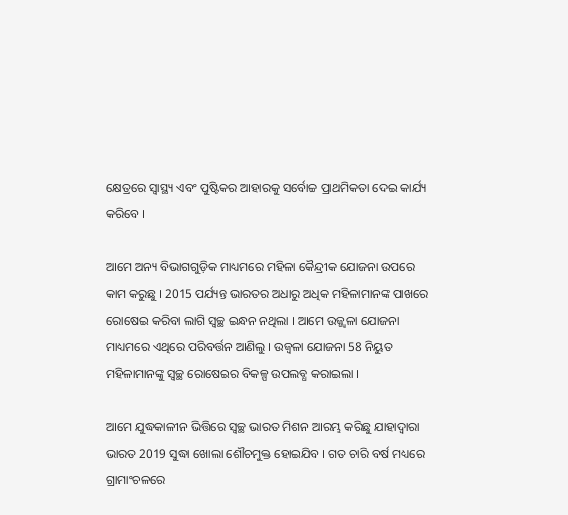କ୍ଷେତ୍ରରେ ସ୍ୱାସ୍ଥ୍ୟ ଏବଂ ପୁଷ୍ଟିକର ଆହାରକୁ ସର୍ବୋଚ୍ଚ ପ୍ରାଥମିକତା ଦେଇ କାର୍ଯ୍ୟ କରିବେ ।

ଆମେ ଅନ୍ୟ ବିଭାଗଗୁଡ଼ିକ ମାଧ୍ୟମରେ ମହିଳା କୈନ୍ଦ୍ରୀକ ଯୋଜନା ଉପରେ କାମ କରୁଛୁ । 2015 ପର୍ଯ୍ୟନ୍ତ ଭାରତର ଅଧାରୁ ଅଧିକ ମହିଳାମାନଙ୍କ ପାଖରେ ରୋଷେଇ କରିବା ଲାଗି ସ୍ୱଚ୍ଛ ଇନ୍ଧନ ନଥିଲା । ଆମେ ଉଜ୍ଜ୍ୱଳା ଯୋଜନା ମାଧ୍ୟମରେ ଏଥିରେ ପରିବର୍ତ୍ତନ ଆଣିଲୁ । ଉଜ୍ୱଳା ଯୋଜନା 58 ନିୟୁତ ମହିଳାମାନଙ୍କୁ ସ୍ୱଚ୍ଛ ରୋଷେଇର ବିକଳ୍ପ ଉପଲବ୍ଧ କରାଇଲା ।

ଆମେ ଯୁଦ୍ଧକାଳୀନ ଭିତ୍ତିରେ ସ୍ୱଚ୍ଛ ଭାରତ ମିଶନ ଆରମ୍ଭ କରିଛୁ ଯାହାଦ୍ୱାରା ଭାରତ 2019 ସୁଦ୍ଧା ଖୋଲା ଶୌଚମୁକ୍ତ ହୋଇଯିବ । ଗତ ଚାରି ବର୍ଷ ମଧ୍ୟରେ ଗ୍ରାମାଂଚଳରେ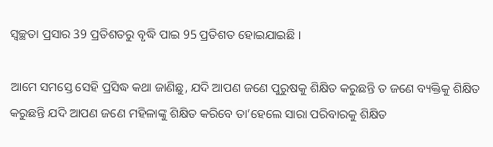ସ୍ୱଚ୍ଛତା ପ୍ରସାର 39 ପ୍ରତିଶତରୁ ବୃଦ୍ଧି ପାଇ 95 ପ୍ରତିଶତ ହୋଇଯାଇଛି ।

ଆମେ ସମସ୍ତେ ସେହି ପ୍ରସିଦ୍ଧ କଥା ଜାଣିଛୁ, ଯଦି ଆପଣ ଜଣେ ପୁରୁଷକୁ ଶିକ୍ଷିତ କରୁଛନ୍ତି ତ ଜଣେ ବ୍ୟକ୍ତିକୁ ଶିକ୍ଷିତ କରୁଛନ୍ତି ଯଦି ଆପଣ ଜଣେ ମହିଳାଙ୍କୁ ଶିକ୍ଷିତ କରିବେ ତା’ହେଲେ ସାରା ପରିବାରକୁ ଶିକ୍ଷିତ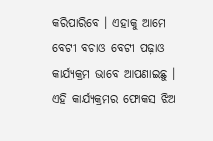କରିପାରିବେ । ଏହାକୁ ଆମେ ବେଟୀ ବଚାଓ ବେଟୀ ପଢ଼ାଓ କାର୍ଯ୍ୟକ୍ରମ ଭାବେ ଆପଣାଇଛୁ । ଏହି କାର୍ଯ୍ୟକ୍ରମର ଫୋକସ ଝିଅ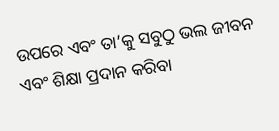ଉପରେ ଏବଂ ତା’କୁ ସବୁଠୁ ଭଲ ଜୀବନ ଏବଂ ଶିକ୍ଷା ପ୍ରଦାନ କରିବା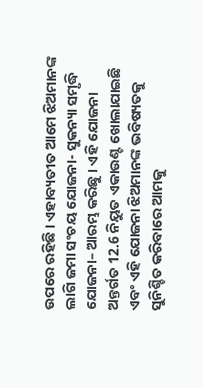ଉପରେ ରହିଛି । ଏହାବ୍ୟତୀତ ଆମେ ଝିଅମାନଙ୍କ ଲାଗି ଜମା ସଂଚୟ ଯୋଜନା- ସୁକନ୍ୟା ସମୃଦ୍ଧି ଯୋଜନା– ଆରମ୍ଭ କରିଛୁ । ଏହି ଯୋଜନା ଅନ୍ତର୍ଗତ 12.6 ନିୟୁତ ଏକାଉଣ୍ଟ ଖୋଲାଯାଇଛି ଏବଂ ଏହି ଯୋଜନା ଝିଅମାନଙ୍କ ଭବିଷ୍ୟତକୁ ସୁନିଶ୍ଚିତ କରିବାରେ ଆମକୁ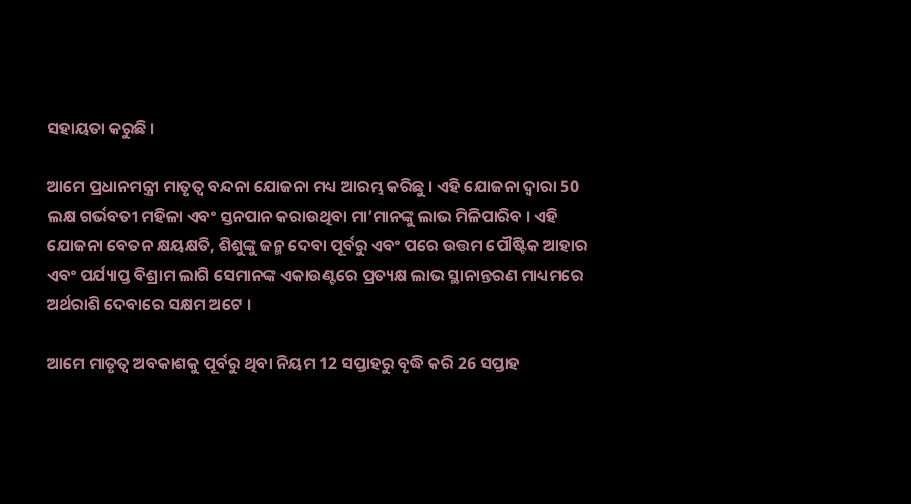ସହାୟତା କରୁଛି ।

ଆମେ ପ୍ରଧାନମନ୍ତ୍ରୀ ମାତୃତ୍ୱ ବନ୍ଦନା ଯୋଜନା ମଧ୍ୟ ଆରମ୍ଭ କରିଛୁ । ଏହି ଯୋଜନା ଦ୍ୱାରା 50 ଲକ୍ଷ ଗର୍ଭବତୀ ମହିଳା ଏବଂ ସ୍ତନପାନ କରାଉଥିବା ମା’ମାନଙ୍କୁ ଲାଭ ମିଳିପାରିବ । ଏହି ଯୋଜନା ବେତନ କ୍ଷୟକ୍ଷତି, ଶିଶୁଙ୍କୁ ଜନ୍ମ ଦେବା ପୂର୍ବରୁ ଏବଂ ପରେ ଉତ୍ତମ ପୌଷ୍ଟିକ ଆହାର ଏବଂ ପର୍ଯ୍ୟାପ୍ତ ବିଶ୍ରାମ ଲାଗି ସେମାନଙ୍କ ଏକାଉଣ୍ଟରେ ପ୍ରତ୍ୟକ୍ଷ ଲାଭ ସ୍ଥାନାନ୍ତରଣ ମାଧ୍ୟମରେ ଅର୍ଥରାଶି ଦେବାରେ ସକ୍ଷମ ଅଟେ ।

ଆମେ ମାତୃତ୍ୱ ଅବକାଶକୁ ପୂର୍ବରୁ ଥିବା ନିୟମ 12 ସପ୍ତାହରୁ ବୃଦ୍ଧି କରି 26 ସପ୍ତାହ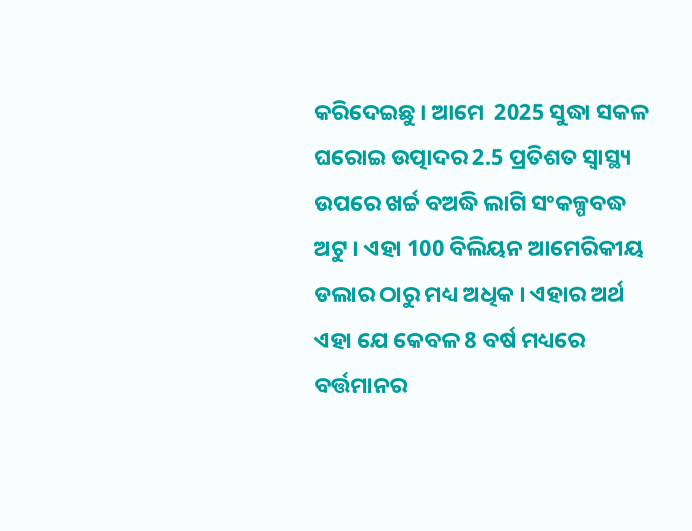କରିଦେଇଛୁ । ଆମେ  2025 ସୁଦ୍ଧା ସକଳ ଘରୋଇ ଉତ୍ପାଦର 2.5 ପ୍ରତିଶତ ସ୍ୱାସ୍ଥ୍ୟ ଉପରେ ଖର୍ଚ୍ଚ ବଅଦ୍ଧି ଲାଗି ସଂକଳ୍ପବଦ୍ଧ ଅଟୁ । ଏହା 100 ବିଲିୟନ ଆମେରିକୀୟ ଡଲାର ଠାରୁ ମଧ୍ୟ ଅଧିକ । ଏହାର ଅର୍ଥ ଏହା ଯେ କେବଳ 8 ବର୍ଷ ମଧ୍ୟରେ ବର୍ତ୍ତମାନର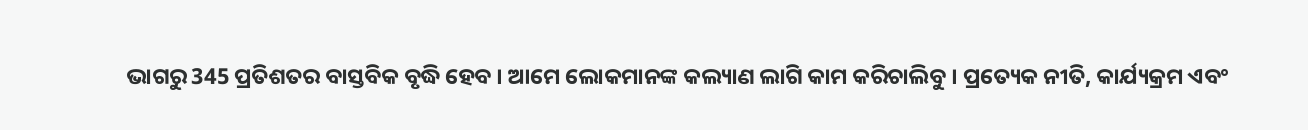ଭାଗରୁ 345 ପ୍ରତିଶତର ବାସ୍ତବିକ ବୃଦ୍ଧି ହେବ । ଆମେ ଲୋକମାନଙ୍କ କଲ୍ୟାଣ ଲାଗି କାମ କରିଚାଲିବୁ । ପ୍ରତ୍ୟେକ ନୀତି, କାର୍ଯ୍ୟକ୍ରମ ଏବଂ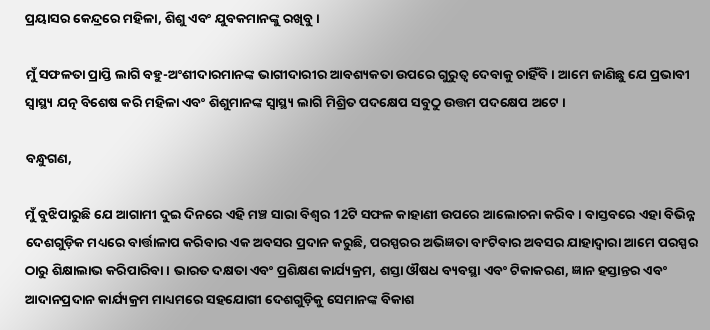ପ୍ରୟାସର କେନ୍ଦ୍ରରେ ମହିଳା, ଶିଶୁ ଏବଂ ଯୁବକମାନଙ୍କୁ ରଖିବୁ ।

ମୁଁ ସଫଳତା ପ୍ରାପ୍ତି ଲାଗି ବହୁ-ଅଂଶୀଦାରମାନଙ୍କ ଭାଗୀଦାରୀର ଆବଶ୍ୟକତା ଉପରେ ଗୁରୁତ୍ୱ ଦେବାକୁ ଚାହିଁବି । ଆମେ ଜାଣିଛୁ ଯେ ପ୍ରଭାବୀ ସ୍ୱାସ୍ଥ୍ୟ ଯତ୍ନ ବିଶେଷ କରି ମହିଳା ଏବଂ ଶିଶୁମାନଙ୍କ ସ୍ୱାସ୍ଥ୍ୟ ଲାଗି ମିଶ୍ରିତ ପଦକ୍ଷେପ ସବୁଠୁ ଉତ୍ତମ ପଦକ୍ଷେପ ଅଟେ ।

ବନ୍ଧୁଗଣ,

ମୁଁ ବୁଝିପାରୁଛି ଯେ ଆଗାମୀ ଦୁଇ ଦିନରେ ଏହି ମଞ୍ଚ ସାରା ବିଶ୍ୱର 12ଟି ସଫଳ କାହାଣୀ ଉପରେ ଆଲୋଚନା କରିବ । ବାସ୍ତବରେ ଏହା ବିଭିନ୍ନ ଦେଶଗୁଡ଼ିକ ମଧ୍ୟରେ ବାର୍ତ୍ତାଳାପ କରିବାର ଏକ ଅବସର ପ୍ରଦାନ କରୁଛି, ପରସ୍ପରର ଅଭିଜ୍ଞତା ବାଂଟିବାର ଅବସର ଯାହାଦ୍ୱାରା ଆମେ ପରସ୍ପର ଠାରୁ ଶିକ୍ଷାଲାଭ କରିପାରିବା । ଭାରତ ଦକ୍ଷତା ଏବଂ ପ୍ରଶିକ୍ଷଣ କାର୍ଯ୍ୟକ୍ରମ, ଶସ୍ତା ଔଷଧ ବ୍ୟବସ୍ଥା ଏବଂ ଟିକାକରଣ, ଜ୍ଞାନ ହସ୍ତାନ୍ତର ଏବଂ ଆଦାନପ୍ରଦାନ କାର୍ଯ୍ୟକ୍ରମ ମାଧ୍ୟମରେ ସହଯୋଗୀ ଦେଶଗୁଡ଼ିକୁ ସେମାନଙ୍କ ବିକାଶ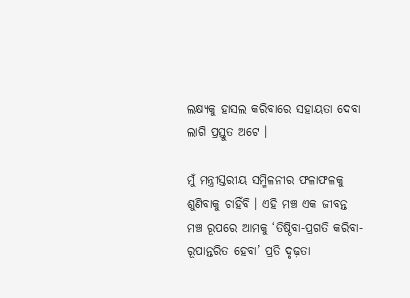ଲକ୍ଷ୍ୟକୁ ହାସଲ କରିବାରେ ସହାୟତା ଦେବା ଲାଗି ପ୍ରସ୍ତୁତ ଅଟେ ।

ମୁଁ ମନ୍ତ୍ରୀସ୍ତରୀୟ ସମ୍ମିଳନୀର ଫଳାଫଳକୁ ଶୁଣିବାକୁ ଚାହିଁବି । ଏହି ମଞ୍ଚ ଏକ ଜୀବନ୍ତ ମଞ୍ଚ ରୂପରେ ଆମକୁ ‘ତିଷ୍ଠିବା-ପ୍ରଗତି କରିବା-ରୂପାନ୍ତରିତ ହେବା’ ପ୍ରତି ଦୃଢ଼ତା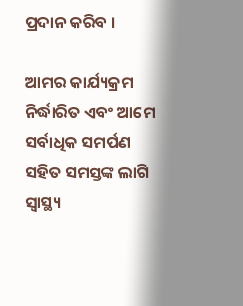ପ୍ରଦାନ କରିବ ।

ଆମର କାର୍ଯ୍ୟକ୍ରମ ନିର୍ଦ୍ଧାରିତ ଏବଂ ଆମେ ସର୍ବାଧିକ ସମର୍ପଣ ସହିତ ସମସ୍ତଙ୍କ ଲାଗି ସ୍ୱାସ୍ଥ୍ୟ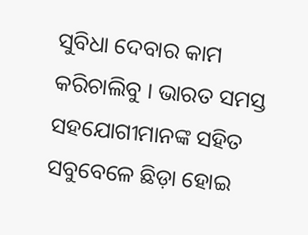ସୁବିଧା ଦେବାର କାମ କରିଚାଲିବୁ । ଭାରତ ସମସ୍ତ ସହଯୋଗୀମାନଙ୍କ ସହିତ ସବୁବେଳେ ଛିଡ଼ା ହୋଇ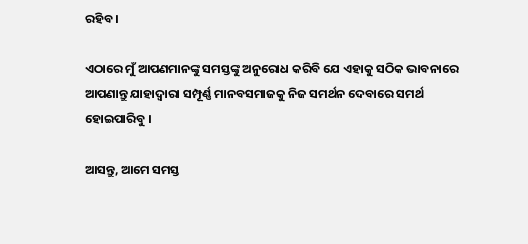ରହିବ ।

ଏଠାରେ ମୁଁ ଆପଣମାନଙ୍କୁ ସମସ୍ତଙ୍କୁ ଅନୁରୋଧ କରିବି ଯେ ଏହାକୁ ସଠିକ ଭାବନାରେ ଆପଣାନ୍ତୁ ଯାହାଦ୍ୱାରା ସମ୍ପୂର୍ଣ୍ଣ ମାନବସମାଜକୁ ନିଜ ସମର୍ଥନ ଦେବାରେ ସମର୍ଥ ହୋଇପାରିବୁ ।

ଆସନ୍ତୁ, ଆମେ ସମସ୍ତ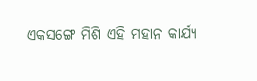ଏକସଙ୍ଗେ ମିଶି ଏହି ମହାନ କାର୍ଯ୍ୟ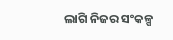ଲାଗି ନିଜର ସଂକଳ୍ପ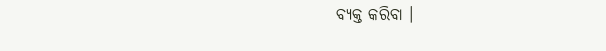ବ୍ୟକ୍ତ କରିବା ।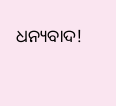ଧନ୍ୟବାଦ!